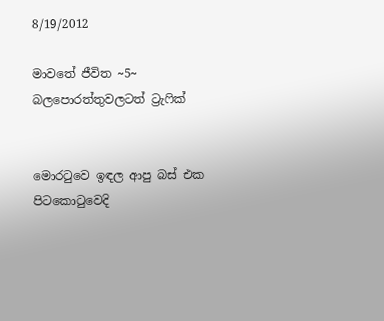8/19/2012

මාවතේ ජීවිත ~5~ බලපොරත්තුවලටත් ට්‍රැෆික්


මොරටුවෙ ඉඳල ආපු බස් එක පිටකොටුවෙදි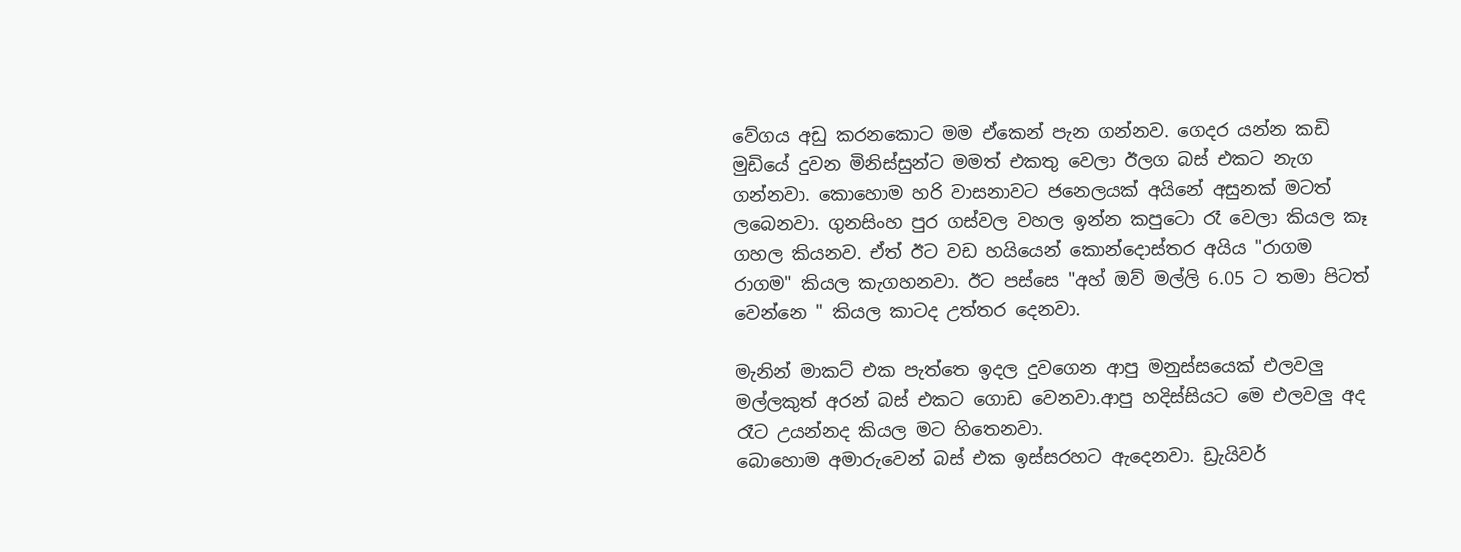වේගය අඩු කරනකොට මම ඒකෙන් පැන ගන්නව. ගෙදර යන්න කඩි මුඩියේ දුවන මිනිස්සුන්ට මමත් එකතු වෙලා ඊලග බස් එකට නැග ගන්නවා. කොහොම හරි වාසනාවට ජනෙලයක් අයිනේ අසුනක් මටත් ලබෙනවා. ගුනසිංහ පුර ගස්වල වහල ඉන්න කපුටො රෑ වෙලා කියල කෑ ගහල කියනව. ඒත් ඊට වඩ හයියෙන් කොන්දොස්තර අයිය "රාගම රාගම" කියල කැගහනවා. ඊට පස්සෙ "අහ් ඔව් මල්ලි 6.05 ට තමා පිටත් වෙන්නෙ " කියල කාටද උත්තර දෙනවා.

මැනින් මාකට් එක පැත්තෙ ඉදල දුවගෙන ආපු මනුස්සයෙක් එලවලු මල්ලකුත් අරන් බස් එකට ගොඩ වෙනවා.ආපු හදිස්සියට මෙ එලවලු අද රෑට උයන්නද කියල මට හිතෙනවා.
බොහොම අමාරුවෙන් බස් එක ඉස්සරහට ඇදෙනවා. ඩ්‍රැයිවර්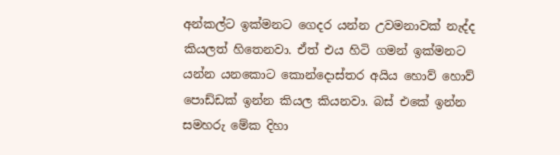අන්කල්ට ඉක්මනට ගෙදර යන්න උවමනාවක් නැද්ද කියලත් හිතෙනවා. ඒත් එය හිටි ගමන් ඉක්මනට යන්න යනකොට කොන්දොස්තර අයිය හොව් හොව්
පොඩ්ඩක් ඉන්න කියල කියනවා. බස් එකේ ඉන්න සමහරු මේක දිහා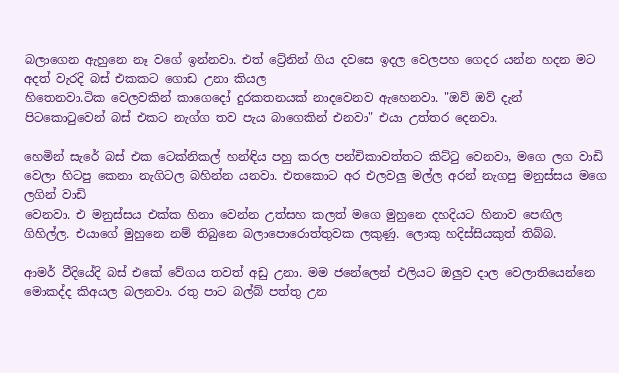බලාගෙන ඇහුනෙ නෑ වගේ ඉන්නවා. එත් ට්‍රේනින් ගිය දවසෙ ඉදල වෙලපහ ගෙදර යන්න හදන මට අදත් වැරදි බස් එකකට ගොඩ උනා කියල
හිතෙනවා.ටික වෙලවකින් කාගෙදෝ දුරකතනයක් නාදවෙනව ඇහෙනවා. "ඔව් ඔව් දැන් පිටකොටුවෙන් බස් එකට නැග්ග තව පැය බාගෙකින් එනවා" එයා උත්තර දෙනවා.

හෙමින් සැරේ බස් එක ටෙක්නිකල් හන්ඳිය පහු කරල පන්චිකාවත්තට කිට්ටු වෙනවා, මගෙ ලග වාඩි වෙලා හිටපු කෙනා නැගිටල බහින්න යනවා. එතකොට අර එලවලු මල්ල අරන් නැගපු මනුස්සය මගෙ ලගින් වාඩි
වෙනවා. එ මනුස්සය එක්ක හිනා වෙන්න උත්සහ කලත් මගෙ මුහුනෙ දහදියට හිනාව පෙඟිල ගිහිල්ල. එයාගේ මුහුනෙ නම් තිබුනෙ බලාපොරොත්තුවක ලකුණු. ලොකු හදිස්සියකුත් තිබ්බ.

ආමර් වීදියේදි බස් එකේ වේගය තවත් අඩු උනා. මම ජනේලෙන් එලියට ඔලුව දාල වෙලාතියෙන්නෙ මොකද්ද කිඅයල බලනවා. රතු පාට බල්බ් පත්තු උන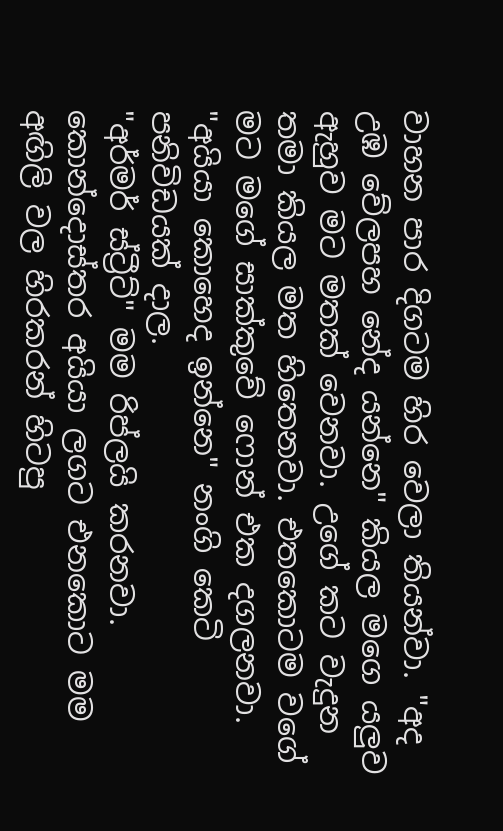වාහන පාර දිගටම හිර වෙලා තියන්වා. "අද උඹ වේලපහ නේද යන්නෙ" කියල මගෙ යලුව ඇහුව මට මතක් වෙනවා. උගේ කට වැදුන තමා කියල මත හිතෙනවා. එතකොටම වගේ මට මගේ සාක්කුවේ ෆොන් එක දගලනවා. "අයියා කොහෙද ඉන්නෙ" නංගි කෙටි පනිවිඩයක් දාල.
"අර්මර් ස්ට්‍රීට්" මම රිප්ලයි කරනවා.
කොන්දොස්තර අයියා ලගට එනකොට මම අඟිලි වල හිරකරන් හිටපු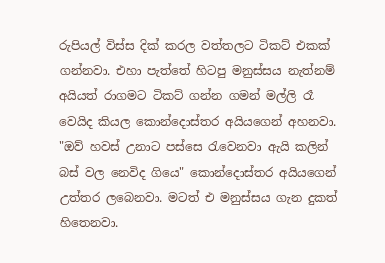රුපියල් විස්ස දික් කරල වත්තලට ටිකට් එකක් ගන්නවා. එහා පැත්තේ හිටපු මනුස්සය නැත්නම් අයියත් රාගමට ටිකට් ගන්න ගමන් මල්ලි රෑ වෙයිද කියල කොන්දොස්තර අයියගෙන් අහනවා. "ඔව් හවස් උනාට පස්සෙ රැවෙනවා ඇයි කලින් බස් වල නෙවිද ගියෙ" කොන්දොස්තර අයියගෙන් උත්තර ලබෙනවා. මටත් එ මනුස්සය ගැන දුකත් හිතෙනවා.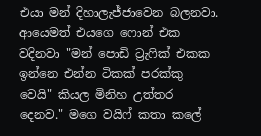එයා මන් දිහාලැජ්ජාවෙන බලනවා.
ආයෙමත් එයගෙ ෆොන් එක වදිනවා "මන් පොඩි ට්‍රැෆික් එකක ඉන්නෙ එන්න ටිකක් පරක්කු වෙයි" කියල මිනිහ උත්තර දෙනව." මගෙ වයිෆ් කතා කලේ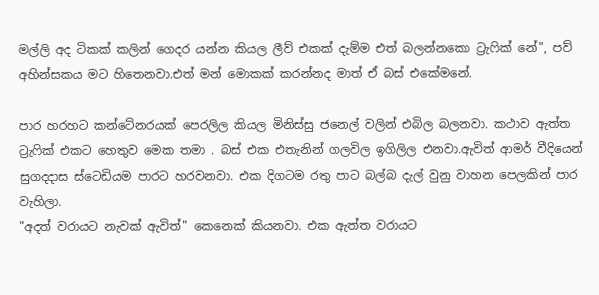මල්ලි අද ටිකක් කලින් ගෙදර යන්න කියල ලීව් එකක් දැම්ම එත් බලන්නකො ට්‍රැෆික් නේ", පව් අහින්සකය මට හිතෙනවා.එත් මන් මොකක් කරන්නද මාත් ඒ බස් එකේමනේ.

පාර හරහට කන්ටේනරයක් පෙරලිල කියල මිනිස්සු ජනෙල් වලින් එබිල බලනවා. කථාව ඇත්ත ට්‍රැෆික් එකට හෙතුව මෙක තමා . බස් එක එතැනින් ගලවිල ඉගිලිල එනවා.ඇවිත් ආමර් වීදියෙන් සුගදදාස ස්ටෙඩියම පාරට හරවනවා. එක දිගටම රතු පාට බල්බ දැල් වුනු වාහන පෙලකින් පාර වැහිලා.
"අදත් වරායට නැවක් ඇවිත්" කෙනෙක් කියනවා. එක ඇත්ත වරායට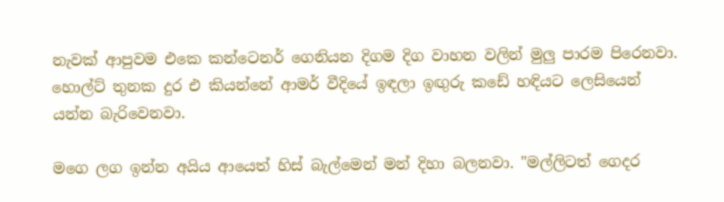නැවක් ආපුවම එකෙ කන්ටෙනර් ගෙනියන දිගම දිග වාහන වලින් මුලු පාරම පිරෙනවා. හොල්ට් තුනක දුර එ කියන්නේ ආමර් වීදියේ ඉඳලා ඉඟුරු කඩේ හඳියට ලෙසියෙන් යන්න බැරිවෙනවා.

මගෙ ලග ඉන්න අයිය ආයෙත් හිස් බැල්මෙන් මන් දිහා බලනවා. "මල්ලිටත් ගෙදර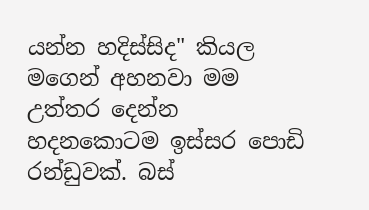යන්න හදිස්සිද" කියල මගෙන් අහනවා මම උත්තර දෙන්න හදනකොටම ඉස්සර පොඩි රන්ඩුවක්. බස්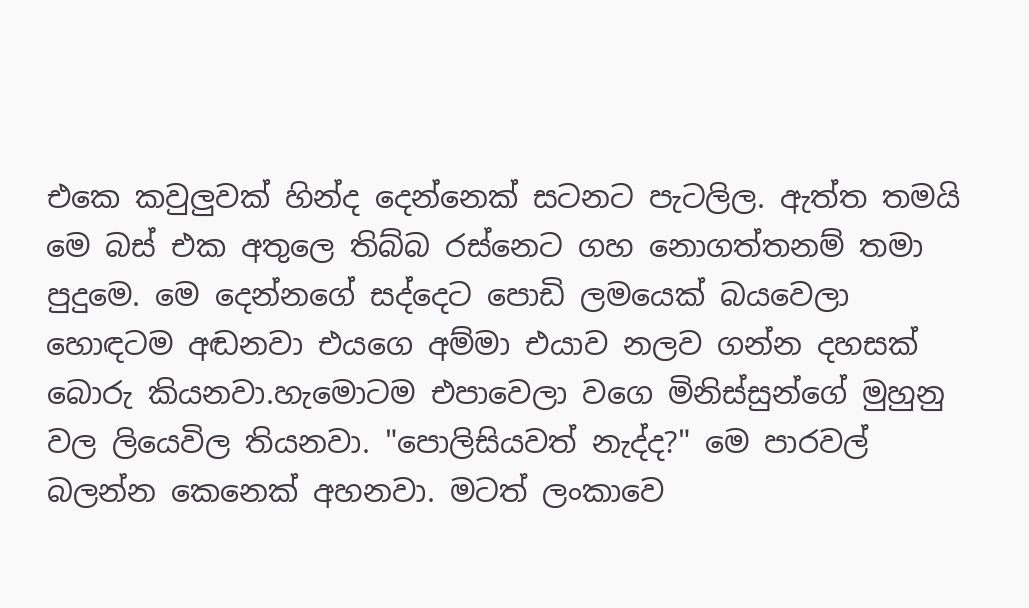එකෙ කවුලුවක් හින්ද දෙන්නෙක් සටනට පැටලිල. ඇත්ත තමයි මෙ බස් එක අතුලෙ තිබ්බ රස්නෙට ගහ නොගත්තනම් තමා පුදුමෙ. මෙ දෙන්නගේ සද්දෙට පොඩි ලමයෙක් බයවෙලා හොඳටම අඬනවා එයගෙ අම්මා එයාව නලව ගන්න දහසක් බොරු කියනවා.හැමොටම එපාවෙලා වගෙ මිනිස්සුන්ගේ මුහුනු වල ලියෙවිල තියනවා. "පොලිසියවත් නැද්ද?" මෙ පාරවල් බලන්න කෙනෙක් අහනවා. මටත් ලංකාවෙ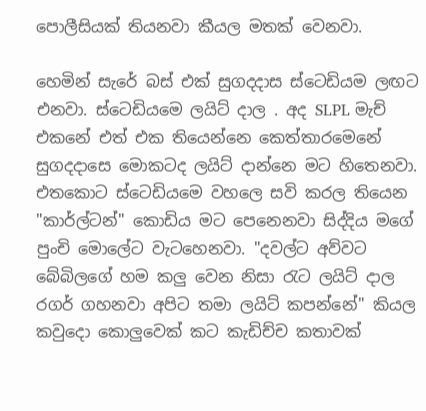පොලීසියක් තියනවා කීයල මතක් වෙනවා.

හෙමින් සැරේ බස් එක් සුගදදාස ස්ටෙඩියම ලඟට එනවා. ස්ටෙඩියමෙ ලයිට් දාල . අද SLPL මැච් එකනේ එත් එක තියෙන්නෙ කෙත්තාරමෙනේ සුගදදාසෙ මොකටද ලයිට් දාන්නෙ මට හිතෙනවා. එතකොට ස්ටෙඩියමෙ වහලෙ සවි කරල තියෙන "කාර්ල්ටන්" කොඩිය මට පෙනෙනවා සිද්දිය මගේ පුංචි මොලේට වැටහෙනවා. "දවල්ට අව්වට බේබිලගේ හම කලු වෙන නිසා රැට ලයිට් දාල රගර් ගහනවා අපිට තමා ලයිට් කපන්නේ" කියල කවුදො කොලුවෙක් කට කැඩිච්ච කතාවක්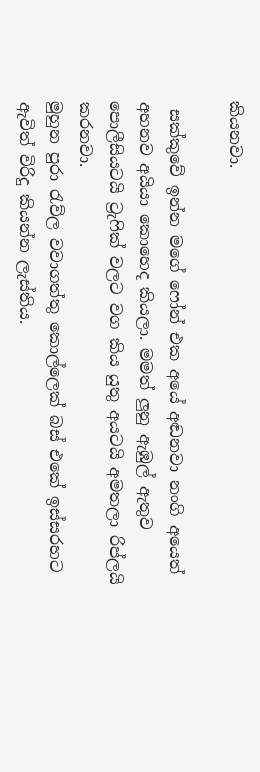කියනවා.

 සක්කුවේ ඉන්න මගේ ෆෝන් එක අයේ අඬනවා නංගි අයෙත් අහනව අයියා කොහෙද කියලා. මමත් ලුනු ඇඹුල් ඇතුව පොලීසියටයි ට්‍රැෆික් වලට වග කිය යුතු අයටයි අමතලා රිප්ලයි කරනවා.
මුහුන පුරා රැව්ල වවාගත්තු කොල්ලෙක් බස් එකේ ඉස්සරහට ඇවිත් විරිදු කියන්න ලැස්තිය.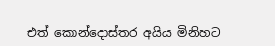එත් කොන්දොස්තර අයිය මිනිහට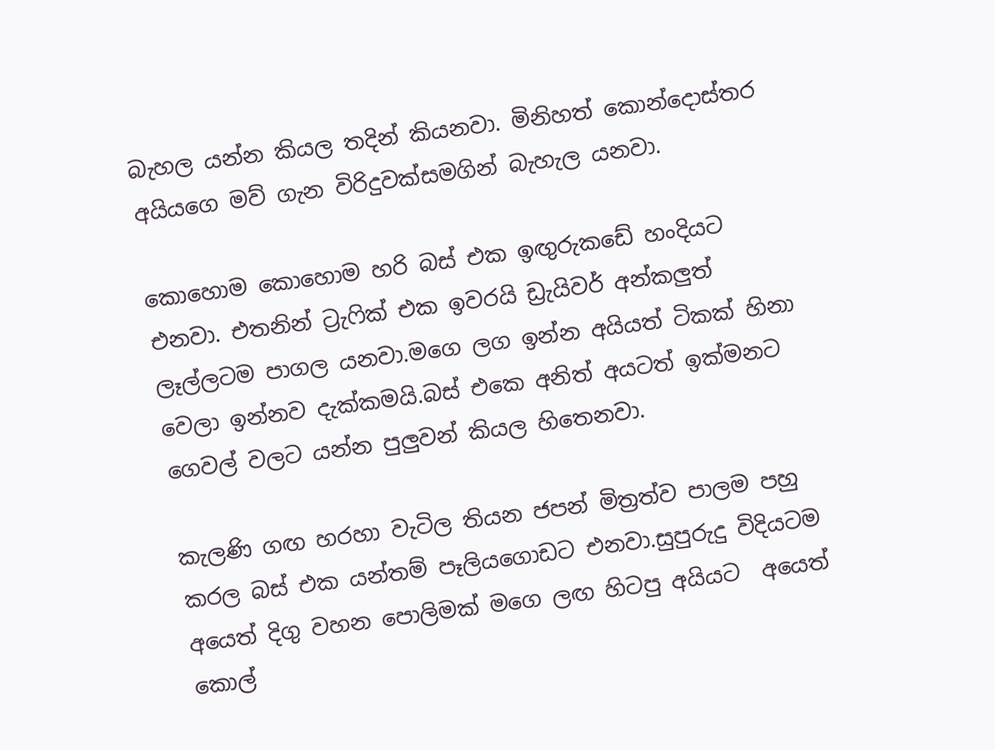බැහල යන්න කියල තදින් කියනවා. මිනිහත් කොන්දොස්තර අයියගෙ මව් ගැන විරිදුවක්සමගින් බැහැල යනවා.

කොහොම කොහොම හරි බස් එක ඉඟුරුකඩේ හංදියට එනවා. එතනින් ට්‍රැෆික් එක ඉවරයි ඩ්‍රැයිවර් අන්කලුත් ලෑල්ලටම පාගල යනවා.මගෙ ලග ඉන්න අයියත් ටිකක් හිනා වෙලා ඉන්නව දැක්කමයි.බස් එකෙ අනිත් අයටත් ඉක්මනට ගෙවල් වලට යන්න පුලුවන් කියල හිතෙනවා.

කැලණි ගඟ හරහා වැටිල තියන ජපන් මිත්‍රත්ව පාලම පහු කරල බස් එක යන්තම් පෑලියගොඩට එනවා.සුපුරුදු විදියටම අයෙත් දිගු වහන පොලිමක් මගෙ ලඟ හිටපු අයියට  අයෙත් කොල්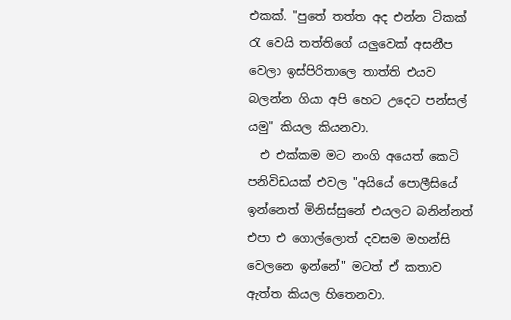එකක්. "පුතේ තත්ත අද එන්න ටිකක් රැ වෙයි තත්තිගේ යලුවෙක් අසනීප වෙලා ඉස්පිරිතාලෙ තාත්ති එයව බලන්න ගියා අපි හෙට උදෙට පන්සල් යමු" කියල කියනවා.
  එ එක්කම මට නංගි අයෙත් කෙටි පනිවිඩයක් එවල "අයියේ පොලීසියේ ඉන්නෙත් මිනිස්සුනේ එයලට බනින්නත් එපා එ ගොල්ලොත් දවසම මහන්සි වෙලනෙ ඉන්නේ" මටත් ඒ කතාව ඇත්ත කියල හිතෙනවා.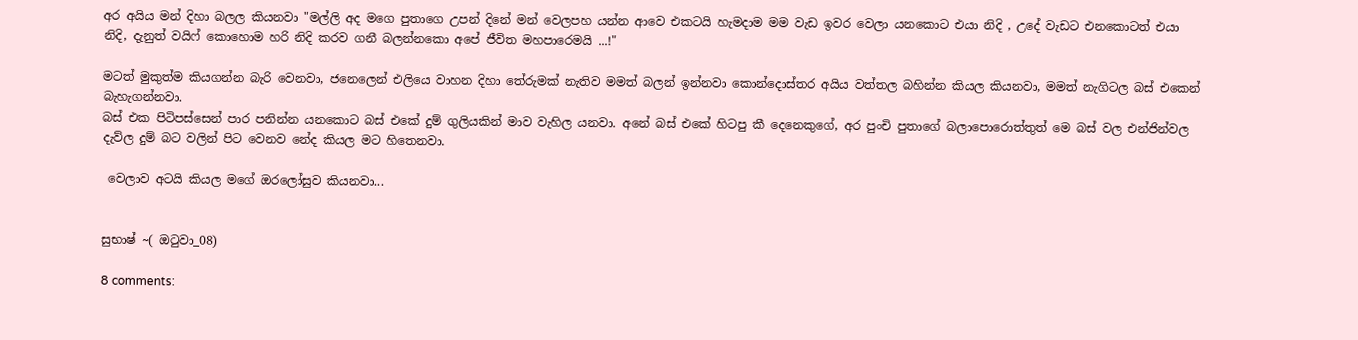අර අයිය මන් දිහා බලල කියනවා "මල්ලි අද මගෙ පුතාගෙ උපන් දිනේ මන් වෙලපහ යන්න ආවෙ එකටයි හැමදාම මම වැඩ ඉවර වෙලා යනකොට එයා නිදි , උදේ වැඩට එනකොටත් එයා නිදි, දැනුත් වයිෆ් කොහොම හරි නිදි කරව ගනී බලන්නකො අපේ ජීවිත මහපාරෙමයි ...!"

මටත් මුකුත්ම කියගන්න බැරි වෙනවා, ජනෙලෙන් එලියෙ වාහන දිහා තේරුමක් නැතිව මමත් බලන් ඉන්නවා කොන්දොස්තර අයිය වත්තල බහින්න කියල කියනවා, මමත් නැගිටල බස් එකෙන් බැහැගන්නවා.
බස් එක පිටිපස්සෙන් පාර පනින්න යනකොට බස් එකේ දුම් ගුලියකින් මාව වැහිල යනවා. අනේ බස් එකේ හිටපු කී දෙනෙකුගේ, අර පුංචි පුතාගේ බලාපොරොත්තුත් මෙ බස් වල එන්ජින්වල දැව්ල දුම් බට වලින් පිට වෙනව නේද කියල මට හිතෙනවා.

 වෙලාව අටයි කියල මගේ ඔරලෝසුව කියනවා...


සුභාෂ් ~( ඔටුවා_08)

8 comments: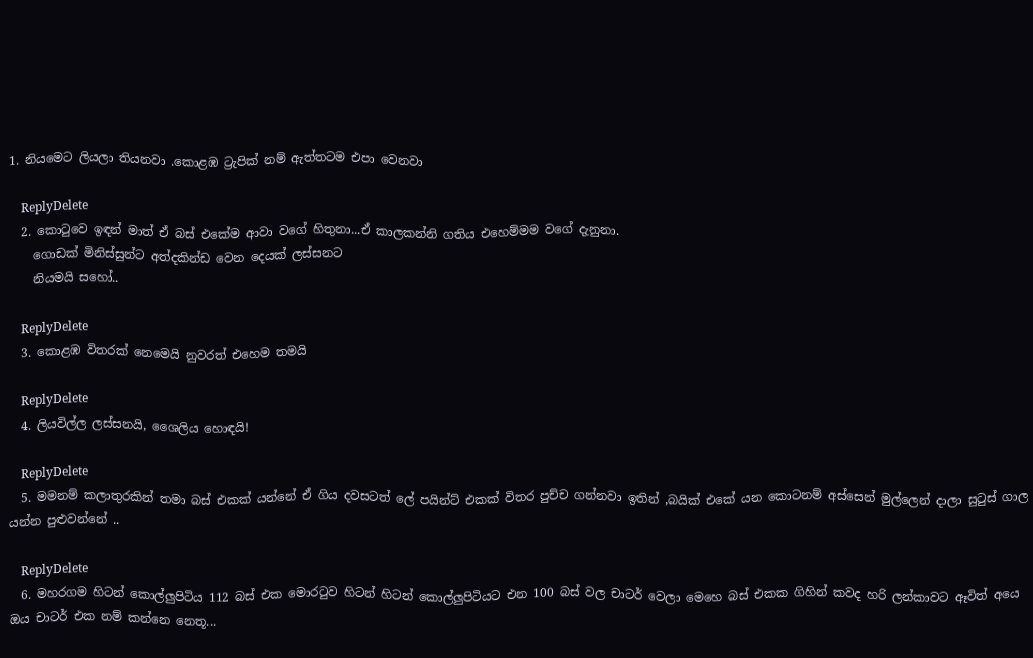1. නියමෙට ලියලා තියනවා .කොළඹ ට්‍රැපික් නම් ඇත්තටම එපා වෙනවා

    ReplyDelete
  2. කොටුවෙ ඉඳන් මාත් ඒ බස් එකේම ආවා වගේ හිතුනා...ඒ කාලකන්නි ගතිය එහෙම්මම වගේ දැනුනා.
    ගොඩක් මිනිස්සුන්ට අත්දකින්ඩ වෙන දෙයක් ලස්සනට
    නියමයි සහෝ..

    ReplyDelete
  3. කොළඹ විතරක් නෙමෙයි නුවරත් එහෙම තමයි

    ReplyDelete
  4. ලියවිල්ල ලස්සනයි, ශෛලිය හොඳයි!

    ReplyDelete
  5. මමනම් කලාතුරකින් තමා බස් එකක් යන්නේ ඒ ගිය දවසටත් ලේ පයින්ට් එකක් විතර පුච්ච ගන්නවා ඉතින් ,බයික් එකේ යන කොටනම් අස්සෙන් මුල්ලෙන් දාලා සුටුස්‌ ගාල යන්න පුළුවන්නේ ..

    ReplyDelete
  6. මහරගම හිටන් කොල්ලුපිටිය 112 බස් එක මොරටුව හිටන් හිටන් කොල්ලුපිටියට එන 100 බස් වල චාටර් වෙලා මෙහෙ බස් එකක ගිහින් කවද හරි ලන්කාවට ඈවිත් අයෙ ඔය චාටර් එක නම් කන්නෙ නෙතූ...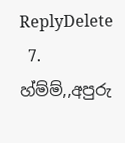ReplyDelete
  7. හ්ම්ම්,,අපුරු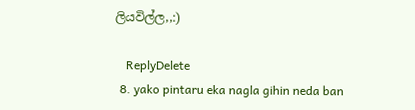ලියවිල්ල,,:)

    ReplyDelete
  8. yako pintaru eka nagla gihin neda ban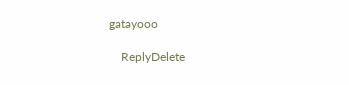gatayooo

    ReplyDelete